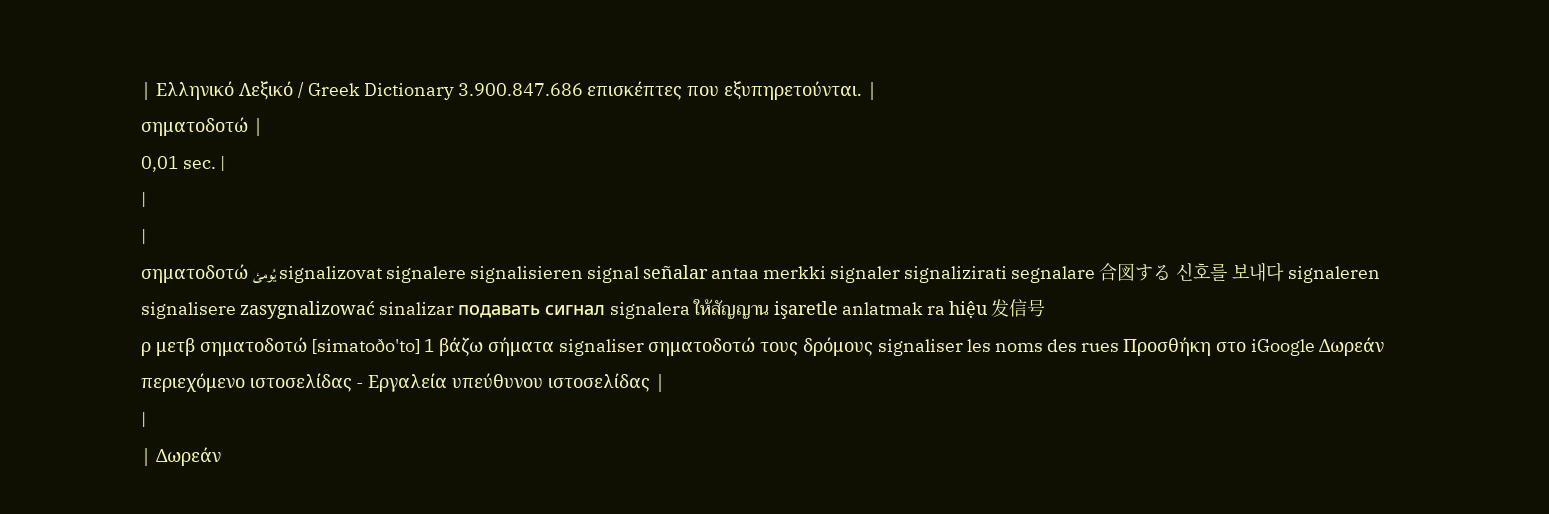| Ελληνικό Λεξικό / Greek Dictionary 3.900.847.686 επισκέπτες που εξυπηρετούνται. |
σηματοδοτώ |
0,01 sec. |
|
|
σηματοδοτώ يُومئ signalizovat signalere signalisieren signal señalar antaa merkki signaler signalizirati segnalare 合図する 신호를 보내다 signaleren signalisere zasygnalizować sinalizar подавать сигнал signalera ให้สัญญาน işaretle anlatmak ra hiệu 发信号
ρ μετβ σηματοδοτώ [simatoðo'to] 1 βάζω σήματα signaliser σηματοδοτώ τους δρόμους signaliser les noms des rues Προσθήκη στο iGoogle Δωρεάν περιεχόμενο ιστοσελίδας - Εργαλεία υπεύθυνου ιστοσελίδας |
|
| Δωρεάν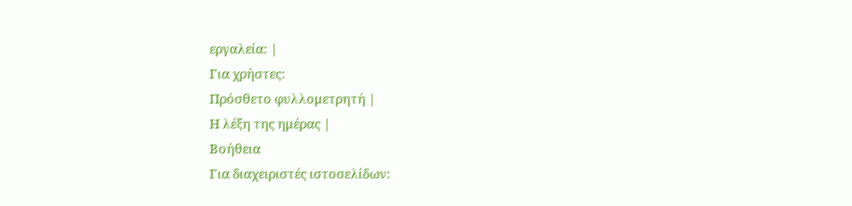εργαλεία: |
Για χρήστες:
Πρόσθετο φυλλομετρητή |
Η λέξη της ημέρας |
Βοήθεια
Για διαχειριστές ιστοσελίδων: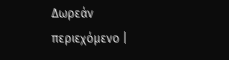Δωρεάν περιεχόμενο |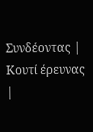Συνδέοντας | Κουτί έρευνας |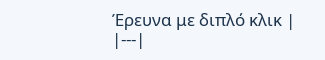Έρευνα με διπλό κλικ |
|---|